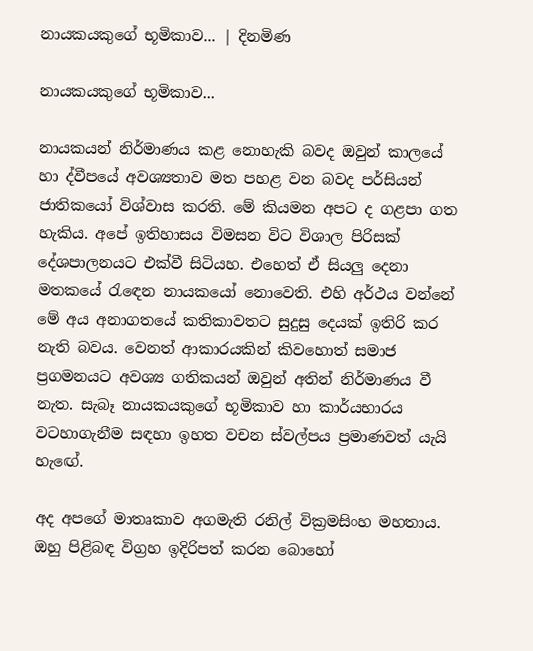නායකයකුගේ භූමිකාව... | දිනමිණ

නායකයකුගේ භූමිකාව...

නායකයන් නිර්මාණය කළ නොහැකි බවද ඔවුන් කාලයේ හා ද්වීපයේ අවශ්‍යතාව මත පහළ වන බවද පර්සියන් ජාතිකයෝ විශ්වාස කරති. මේ කියමන අපට ද ගළපා ගත හැකිය. අපේ ඉතිහාසය විමසන විට විශාල පිරිසක් දේශපාලනයට එක්වී සිටියහ. එහෙත් ඒ සියලු දෙනා මතකයේ රැ‍ඳෙන නායකයෝ නොවෙති. එහි අර්ථය වන්නේ මේ අය අනාගතයේ කතිකාවතට සුදුසු දෙයක් ඉතිරි කර නැති බවය. වෙනත් ආකාරයකින් කිවහොත් සමාජ ප්‍රගමනයට අවශ්‍ය ගතිකයන් ඔවුන් අතින් නිර්මාණය වී නැත. සැබෑ නායකයකුගේ භූමිකාව හා කාර්යභාරය වටහාගැනීම සඳහා ඉහත වචන ස්වල්පය ප්‍රමාණවත් යැයි හැ‍‍ඟේ.

අද අපගේ මාතෘකාව අගමැති රනිල් වික්‍රමසිංහ මහතාය. ඔහු පිළිබඳ විග්‍රහ ඉදිරිපත් කරන බොහෝ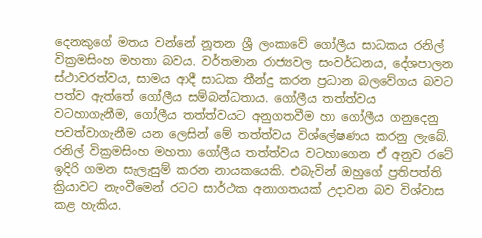දෙනකුගේ මතය වන්නේ නූතන ශ්‍රී ලංකාවේ ගෝලීය සාධකය රනිල් වික්‍රමසිංහ මහතා බවය. වර්තමාන රාජ්‍යවල සංවර්ධනය, දේශපාලන ස්ථාවරත්වය, සාමය ආදී සාධක තීන්දු කරන ප්‍රධාන බලවේගය බවට පත්ව ඇත්තේ ගෝලීය සම්බන්ධතාය. ගෝලීය තත්ත්වය වටහාගැනීම, ගෝලීය තත්ත්වයට අනුගතවීම හා ගෝලීය ගනුදෙනු පවත්වාගැනීම යන ලෙසින් මේ තත්ත්වය විශ්ලේෂණය කරනු ලැබේ. රනිල් වික්‍රමසිංහ මහතා ගෝලීය තත්ත්වය වටහාගෙන ඒ අනුව රටේ ඉදිරි ගමන සැලැසුම් කරන නායකයෙකි. එබැවින් ඔහුගේ ප්‍රතිපත්ති ක්‍රියාවට නැංවීමෙන් රටට සාර්ථක අනාගතයක් උදාවන බව විශ්වාස කළ හැකිය.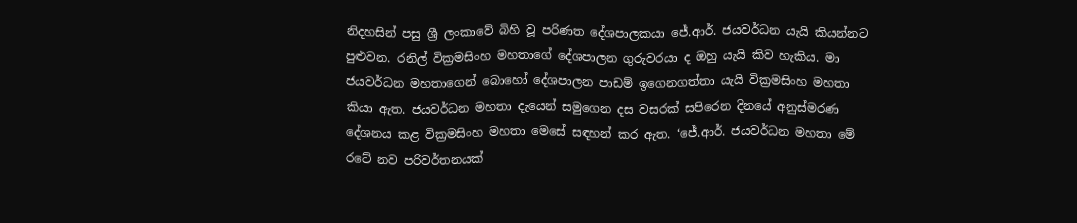නිදහසින් පසු ශ්‍රී ලංකාවේ බිහි වූ පරිණත දේශපාලකයා ජේ.ආර්. ජයවර්ධන යැයි කියන්නට පුළුවන. රනිල් වික්‍රමසිංහ මහතාගේ දේශපාලන ගුරුවරයා ද ඔහු යැයි කිව හැකිය. මා ජයවර්ධන මහතාගෙන් බොහෝ දේශපාලන පාඩම් ඉගෙනගත්තා යැයි වික්‍රමසිංහ මහතා කියා ඇත. ජයවර්ධන මහතා දැයෙන් සමුගෙන දස වසරක් සපිරෙන දිනයේ අනුස්මරණ දේශනය කළ වික්‍රමසිංහ මහතා මෙසේ සඳහන් කර ඇත. ‘ජේ.ආර්. ජයවර්ධන මහතා මේ රටේ නව පරිවර්තනයක්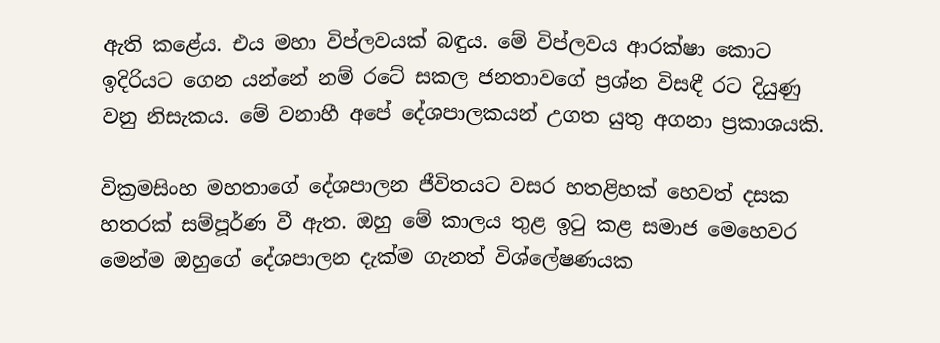ඇති ‍කළේය. එය මහා විප්ලවයක් බඳුය. මේ විප්ලවය ආරක්ෂා කොට ඉදිරියට ගෙන යන්නේ නම් රටේ සකල ජනතාවගේ ප්‍රශ්න විසඳී රට දියුණු වනු නිසැකය. මේ වනාහී අපේ දේශපාලකයන් උගත යුතු අගනා ප්‍රකාශයකි.

වික්‍රමසිංහ මහතාගේ දේශපාලන ජීවිතයට වසර හතළිහක් හෙවත් දසක හතරක් සම්පූර්ණ වී ඇත. ඔහු මේ කාලය තුළ ඉටු කළ සමාජ මෙහෙවර මෙන්ම ඔහුගේ දේශපාලන දැක්ම ගැනත් විශ්ලේෂණයක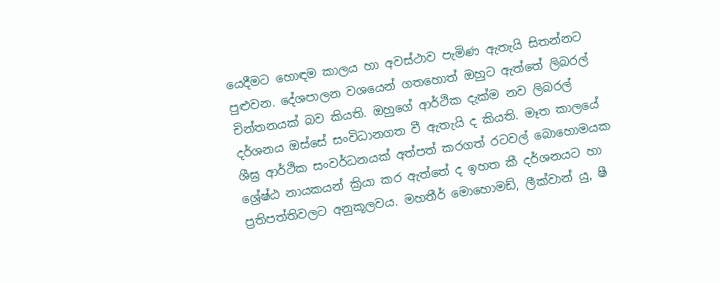යෙදීමට හොඳම කාලය හා අවස්ථාව පැමිණ ඇතැයි සිතන්නට පුළුවන. දේශපාලන වශයෙන් ගතහොත් ඔහුට ඇත්තේ ලිබරල් චින්තනයක් බව කියති. ඔහුගේ ආර්ථික දැක්ම නව ලිබරල් දර්ශනය ඔස්සේ සංවිධානගත වී ඇතැයි ද කියති. මෑත කාලයේ ශීඝ්‍ර ආර්ථික සංවර්ධනයක් අත්පත් කරගත් රටවල් බොහොමයක ශ්‍රේෂ්ඨ නායකයන් ක්‍රියා කර ඇත්තේ ද ඉහත කී දර්ශනයට හා ප්‍රතිපත්තිවලට අනුකූලවය. මහතීර් මොහොමඩ්, ලීක්වාන් යු, ෂී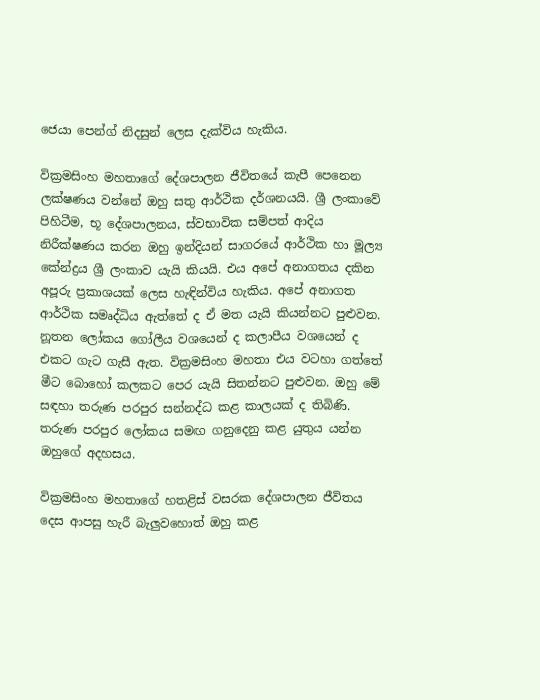ජෙයා පෙන්ග් නිදසුන් ලෙස දැක්විය හැකිය.

වික්‍රමසිංහ මහතාගේ දේශපාලන ජීවිතයේ කැපී පෙනෙන ලක්ෂණය වන්නේ ඔහු සතු ආර්ථික දර්ශනයයි. ශ්‍රී ලංකාවේ පිහිටීම, භූ දේශපාලනය, ස්වභාවික සම්පත් ආදිය නිරීක්ෂණය කරන ඔහු ඉන්දියන් සාගරයේ ආර්ථික හා මූල්‍ය කේන්ද්‍රය ශ්‍රී ලංකාව යැයි කියයි. එය අපේ අනාගතය දකින අපූරු ප්‍රකාශයක් ලෙස හැඳින්විය හැකිය. අපේ අනාගත ආර්ථික සමෘද්ධිය ඇත්තේ ද ඒ මත යැයි කියන්නට පුළුවන. නූතන ලෝකය ගෝලීය වශයෙන් ද කලාපීය වශයෙන් ද එකට ගැට ගැසී ඇත. වික්‍රමසිංහ මහතා එය වටහා ගත්තේ මීට බොහෝ කලකට පෙර යැයි සිතන්නට පුළුවන. ඔහු මේ සඳහා තරුණ පරපුර සන්නද්ධ කළ කාලයක් ද තිබිණි. තරුණ පරපුර ලෝකය සමඟ ගනුදෙනු කළ යුතුය යන්න ඔහුගේ අදහසය.

වික්‍රමසිංහ මහතාගේ හතළිස් වසරක දේශපාලන ජීවිතය දෙස ආපසු හැරී බැලුවහොත් ඔහු කළ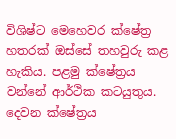විශිෂ්ට මෙහෙවර ක්ෂේත්‍ර හතරක් ඔස්සේ තහවුරු කළ හැකිය. පළමු ක්ෂේත්‍රය වන්නේ ආර්ථික කටයුතුය. දෙවන ක්ෂේත්‍රය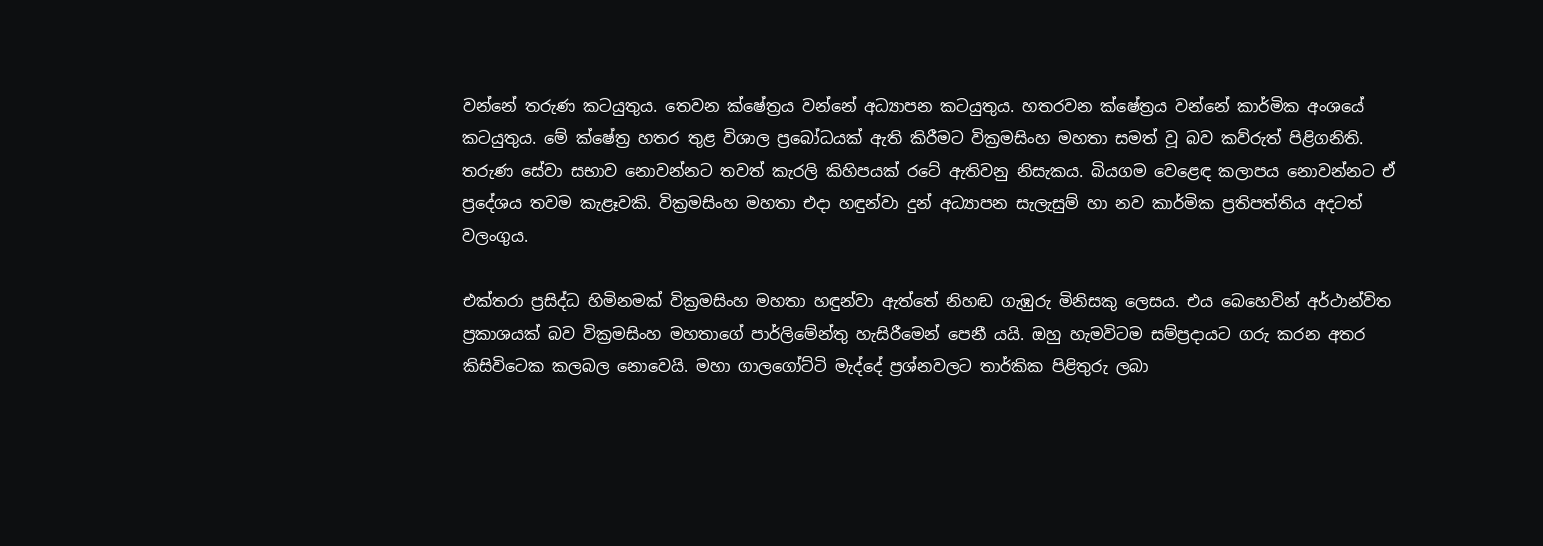වන්නේ තරුණ කටයුතුය. තෙවන ක්ෂේත්‍රය වන්නේ අධ්‍යාපන කටයුතුය. හතරවන ක්ෂේත්‍රය වන්නේ කාර්මික අංශයේ කටයුතුය. මේ ක්ෂේත්‍ර හතර තුළ විශාල ප්‍රබෝධයක් ඇති කිරීමට වික්‍රමසිංහ මහතා සමත් වූ බව කව්රුත් පිළිගනිති. තරුණ සේවා සභාව නොවන්නට තවත් කැරලි කිහිපයක් රටේ ඇතිවනු නිසැකය. බියගම වෙළෙඳ කලාපය නොවන්නට ඒ ප්‍රදේශය තවම කැළෑවකි. වික්‍රමසිංහ මහතා එදා හඳුන්වා දුන් අධ්‍යාපන සැලැසුම් හා නව කාර්මික ප්‍රතිපත්තිය අදටත් වලංගුය.

එක්තරා ප්‍රසිද්ධ හිමිනමක් වික්‍රමසිංහ මහතා හඳුන්වා ඇත්තේ නිහඬ ගැඹුරු මිනිසකු ලෙසය. එය බෙහෙවින් අර්ථාන්විත ප්‍රකාශයක් බව වික්‍රමසිංහ මහතාගේ පාර්ලිමේන්තු හැසිරීමෙන් පෙනී යයි. ඔහු හැමවිටම සම්ප්‍රදායට ගරු කරන අතර කිසිවිටෙක කලබල නොවෙයි. මහා ගාලගෝට්ටි මැද්දේ ප්‍රශ්නවලට තාර්කික පිළිතුරු ලබා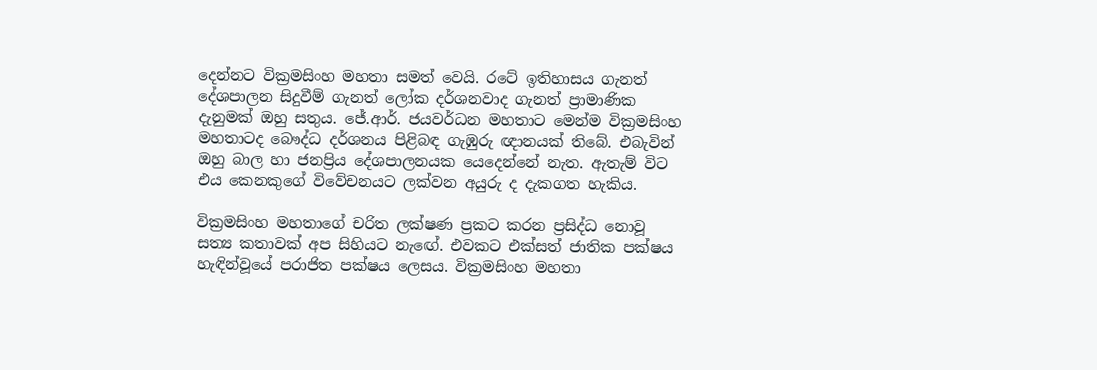දෙන්නට වික්‍රමසිංහ මහතා සමත් වෙයි. රටේ ඉතිහාසය ගැනත් දේශපාලන සිදුවීම් ගැනත් ලෝක දර්ශනවාද ගැනත් ප්‍රාමාණික දැනුමක් ඔහු සතුය. ජේ.ආර්. ජයවර්ධන මහතාට මෙන්ම වික්‍රමසිංහ මහතාටද බෞද්ධ දර්ශනය පිළිබඳ ගැඹුරු ඥානයක් තිබේ. එබැවින් ඔහු බාල හා ජනප්‍රිය දේශපාලනයක යෙදෙන්නේ නැත. ඇතැම් විට එය කෙනකුගේ විවේචනයට ලක්වන අයුරු ද දැකගත හැකිය.

වික්‍රමසිංහ මහතාගේ චරිත ලක්ෂණ ප්‍රකට කරන ප්‍රසිද්ධ නොවූ සත්‍ය කතාවක් අප සිහියට නැ‍‍ඟේ. එවකට එක්සත් ජාතික පක්ෂය හැඳින්වූයේ පරාජිත පක්ෂය ලෙසය. වික්‍රමසිංහ මහතා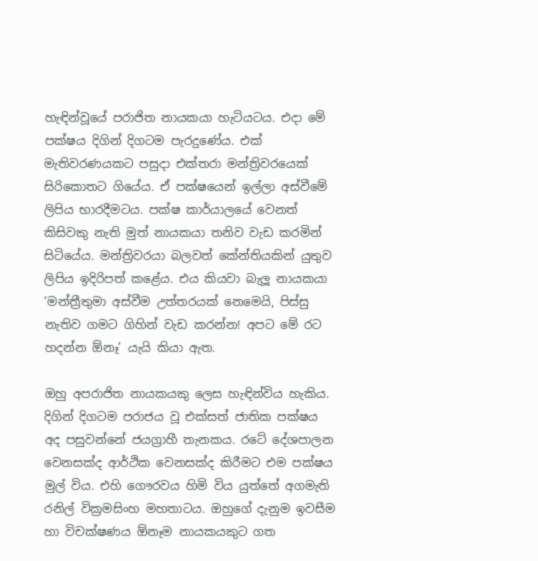හැඳින්වූයේ පරාජිත නායකයා හැටියටය. එදා මේ පක්ෂය දිගින් දිගටම පැරදුණේය. එක් මැතිවරණයකට පසුදා එක්තරා මන්ත්‍රිවරයෙක් සිරිකොතට ගියේය. ඒ පක්ෂයෙන් ඉල්ලා අස්වීමේ ලිපිය භාරදීමටය. පක්ෂ කාර්යාලයේ වෙනත් කිසිවකු නැති මුත් නායකයා තනිව වැඩ කරමින් සිටියේය. මන්ත්‍රිවරයා බලවත් කේන්තියකින් යුතුව ලිපිය ඉදිරිපත් කළේය. එය කියවා බැලූ නායකයා ‘මන්ත්‍රීතුමා අස්වීම උත්තරයක් නෙමෙයි, පිස්සු නැතිව ගමට ගිහින් වැඩ කරන්න! අපට මේ රට හදන්න ඕනෑ’ යැයි කියා ඇත.

ඔහු අපරාජිත නායකයකු ලෙස හැඳින්විය හැකිය. දිගින් දිගටම පරාජය වූ එක්සත් ජාතික පක්ෂය අද පසුවන්නේ ජයග්‍රාහී තැනකය. රටේ දේශපාලන වෙනසක්ද ආර්ථික වෙනසක්ද කිරීමට එම පක්ෂය මුල් විය. එහි ගෞරවය හිමි විය යුත්තේ අගමැති රනිල් වික්‍රමසිංහ මහතාටය. ඔහුගේ දැනුම ඉවසීම හා විචක්ෂණය ඕනෑම නායකයකුට ගත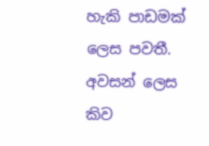හැකි පාඩමක් ලෙස පවතී. අවසන් ලෙස කිව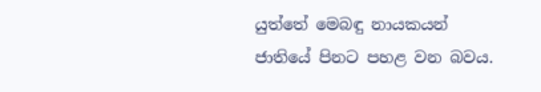යුත්තේ මෙබඳු නායකයන් ජාතියේ පිනට පහළ වන බවය.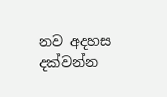නව අදහස දක්වන්න